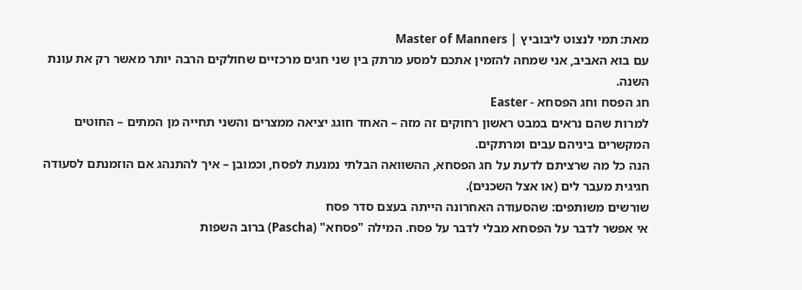מאת: תמי לנצוט ליבוביץ | Master of Manners
עם בוא האביב, אני שמחה להזמין אתכם למסע מרתק בין שני חגים מרכזיים שחולקים הרבה יותר מאשר רק את עונת השנה.
חג הפסח וחג הפסחא - Easter
למרות שהם נראים במבט ראשון רחוקים זה מזה – האחד חוגג יציאה ממצרים והשני תחייה מן המתים – החוטים המקשרים ביניהם עבים ומרתקים.
הנה כל מה שרציתם לדעת על חג הפסחא, ההשוואה הבלתי נמנעת לפסח, וכמובן – איך להתנהג אם הוזמנתם לסעודה חגיגית מעבר לים (או אצל השכנים).
שורשים משותפים: שהסעודה האחרונה הייתה בעצם סדר פסח
אי אפשר לדבר על הפסחא מבלי לדבר על פסח. המילה "פסחא" (Pascha) ברוב השפות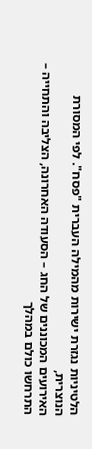הלטיניות נגזרת ישירות מהמילה העברית "פסח". לפי המסורת הנוצרית,
האירועים המכוננים של החג – הסעודה האחרונה, הצליבה והתחייה – התרחשו כולם במהלך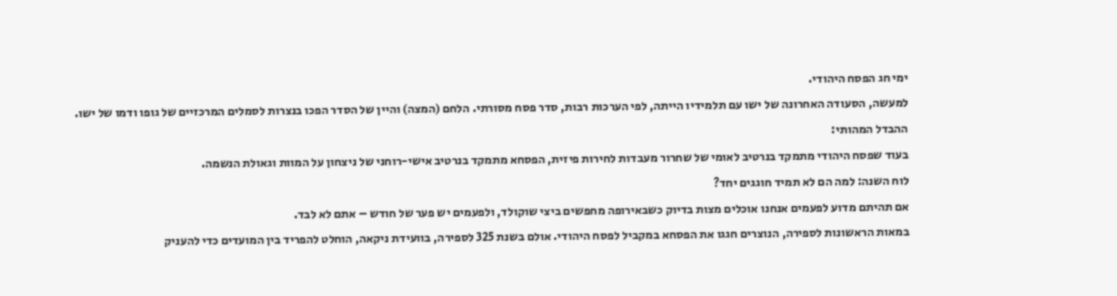ימי חג הפסח היהודי.
למעשה, הסעודה האחרונה של ישו עם תלמידיו הייתה, לפי הערכות רבות, סדר פסח מסורתי. הלחם (המצה) והיין של הסדר הפכו בנצרות לסמלים המרכזיים של גופו ודמו של ישו.
ההבדל המהותי:
בעוד שפסח היהודי מתמקד בנרטיב לאומי של שחרור מעבדות לחירות פיזית, הפסחא מתמקד בנרטיב אישי-רוחני של ניצחון על המוות וגאולת הנשמה.
לוח השנה: למה הם לא תמיד חוגגים יחד?
אם תהיתם מדוע לפעמים אנחנו אוכלים מצות בדיוק כשבאירופה מחפשים ביצי שוקולד, ולפעמים יש פער של חודש – אתם לא לבד.
במאות הראשונות לספירה, הנוצרים חגגו את הפסחא במקביל לפסח היהודי. אולם בשנת 325 לספירה, בוועידת ניקאה, הוחלט להפריד בין המועדים כדי להעניק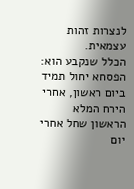לנצרות זהות עצמאית.
הכלל שנקבע הוא: הפסחא יחול תמיד ביום ראשון, אחרי הירח המלא הראשון שחל אחרי יום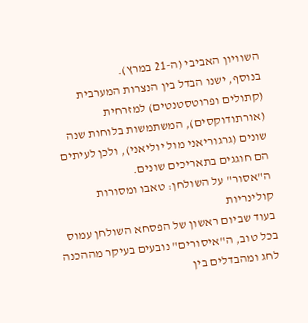השוויון האביבי (ה-21 במרץ).
בנוסף, ישנו הבדל בין הנצרות המערבית (קתולים ופרוטסטנטים) למזרחית (אורתודוקסים), המשתמשות בלוחות שנה שונים (גרגוריאני מול יוליאני), ולכן לעיתים הם חוגגים בתאריכים שונים.
ה"אסור" על השולחן: טאבו ומסורות קולינריות
בעוד שביום ראשון של הפסחא השולחן עמוס בכל טוב, ה"איסורים" נובעים בעיקר מההכנה לחג ומהבדלים בין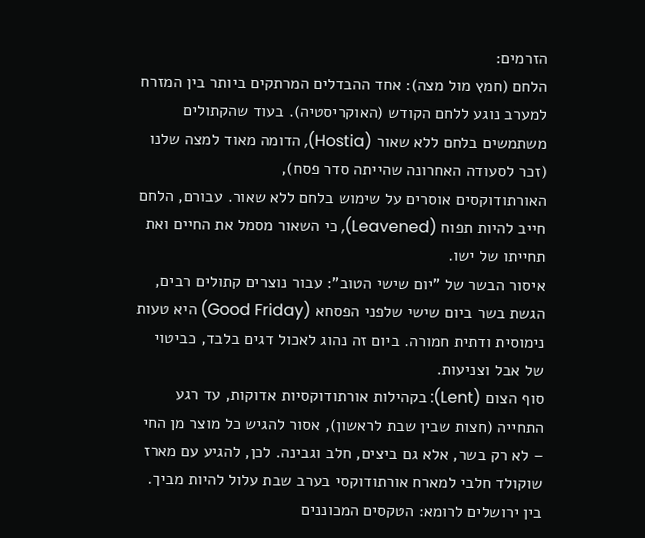הזרמים:
הלחם (חמץ מול מצה): אחד ההבדלים המרתקים ביותר בין המזרח למערב נוגע ללחם הקודש (האוקריסטיה). בעוד שהקתולים משתמשים בלחם ללא שאור (Hostia), הדומה מאוד למצה שלנו (זכר לסעודה האחרונה שהייתה סדר פסח),
האורתודוקסים אוסרים על שימוש בלחם ללא שאור. עבורם, הלחם חייב להיות תפוח (Leavened), כי השאור מסמל את החיים ואת תחייתו של ישו.
איסור הבשר של "יום שישי הטוב": עבור נוצרים קתולים רבים, הגשת בשר ביום שישי שלפני הפסחא (Good Friday) היא טעות נימוסית ודתית חמורה. ביום זה נהוג לאכול דגים בלבד, כביטוי של אבל וצניעות.
סוף הצום (Lent): בקהילות אורתודוקסיות אדוקות, עד רגע התחייה (חצות שבין שבת לראשון), אסור להגיש כל מוצר מן החי – לא רק בשר, אלא גם ביצים, חלב וגבינה. לכן, להגיע עם מארז שוקולד חלבי למארח אורתודוקסי בערב שבת עלול להיות מביך.
בין ירושלים לרומא: הטקסים המכוננים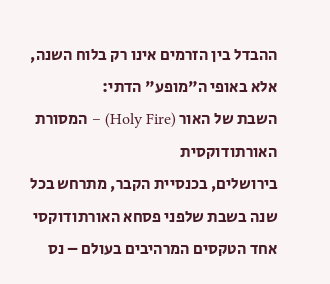ההבדל בין הזרמים אינו רק בלוח השנה, אלא באופי ה"מופע" הדתי:
השבת של האור (Holy Fire) – המסורת האורתודוקסית
בירושלים, בכנסיית הקבר, מתרחש בכל שנה בשבת שלפני פסחא האורתודוקסי אחד הטקסים המרהיבים בעולם – נס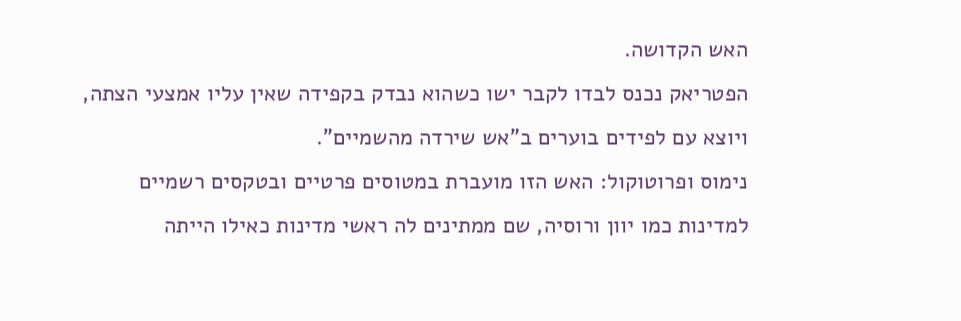האש הקדושה.
הפטריאק נכנס לבדו לקבר ישו כשהוא נבדק בקפידה שאין עליו אמצעי הצתה, ויוצא עם לפידים בוערים ב"אש שירדה מהשמיים".
נימוס ופרוטוקול: האש הזו מועברת במטוסים פרטיים ובטקסים רשמיים למדינות כמו יוון ורוסיה, שם ממתינים לה ראשי מדינות כאילו הייתה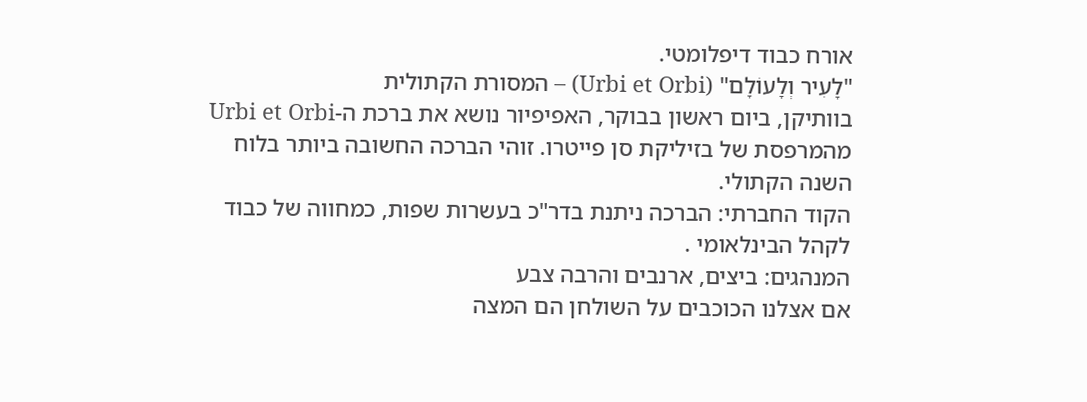אורח כבוד דיפלומטי.
"לָעִיר וְלָעוֹלָם" (Urbi et Orbi) – המסורת הקתולית
בוותיקן, ביום ראשון בבוקר, האפיפיור נושא את ברכת ה-Urbi et Orbi מהמרפסת של בזיליקת סן פייטרו. זוהי הברכה החשובה ביותר בלוח השנה הקתולי.
הקוד החברתי: הברכה ניתנת בדר"כ בעשרות שפות, כמחווה של כבוד לקהל הבינלאומי .
המנהגים: ביצים, ארנבים והרבה צבע
אם אצלנו הכוכבים על השולחן הם המצה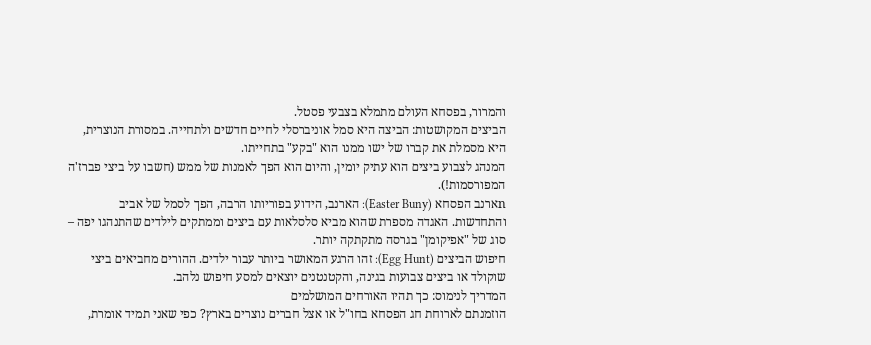והמרור, בפסחא העולם מתמלא בצבעי פסטל.
הביצים המקושטות: הביצה היא סמל אוניברסלי לחיים חדשים ולתחייה. במסורת הנוצרית, היא מסמלת את קברו של ישו ממנו הוא "בקע" בתחייתו.
המנהג לצבוע ביצים הוא עתיק יומין, והיום הוא הפך לאמנות של ממש (חשבו על ביצי פברז'ה המפורסמות!).
nארנב הפסחא (Easter Buny): הארנב, הידוע בפוריותו הרבה, הפך לסמל של אביב והתחדשות. האגדה מספרת שהוא מביא סלסלאות עם ביצים וממתקים לילדים שהתנהגו יפה – סוג של "אפיקומן" בגרסה מתקתקה יותר.
חיפוש הביצים (Egg Hunt): זהו הרגע המאושר ביותר עבור ילדים. ההורים מחביאים ביצי שוקולד או ביצים צבועות בגינה, והקטנטנים יוצאים למסע חיפוש נלהב.
המדריך לנימוס: כך תהיו האורחים המושלמים
הוזמנתם לארוחת חג הפסחא בחו"ל או אצל חברים נוצרים בארץ? כפי שאני תמיד אומרת,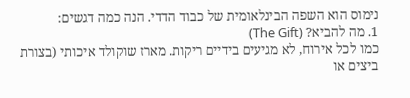נימוס הוא השפה הבינלאומית של כבוד הדדי. הנה כמה דגשים:
1. מה להביא? (The Gift)
כמו לכל אירוח, לא מגיעים בידיים ריקות. מארז שוקולד איכותי (בצורת ביצים או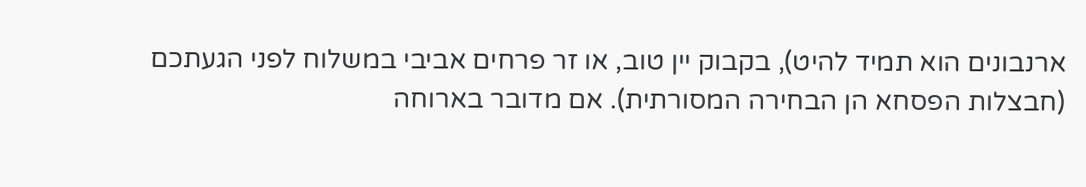ארנבונים הוא תמיד להיט), בקבוק יין טוב, או זר פרחים אביבי במשלוח לפני הגעתכם (חבצלות הפסחא הן הבחירה המסורתית). אם מדובר בארוחה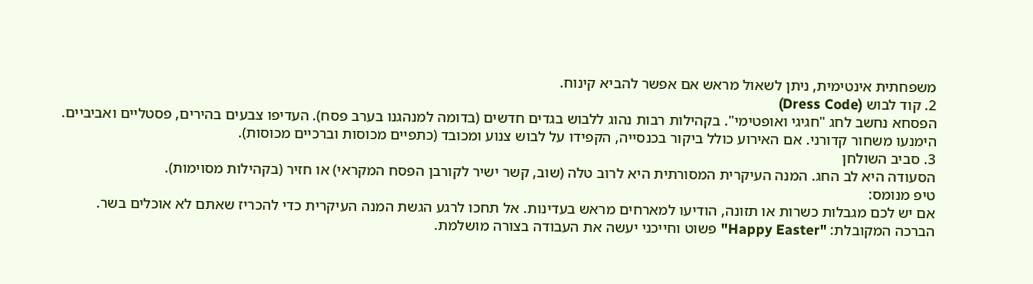משפחתית אינטימית, ניתן לשאול מראש אם אפשר להביא קינוח.
2. קוד לבוש (Dress Code)
הפסחא נחשב לחג "חגיגי ואופטימי". בקהילות רבות נהוג ללבוש בגדים חדשים (בדומה למנהגנו בערב פסח). העדיפו צבעים בהירים, פסטליים ואביביים.
הימנעו משחור קדורני. אם האירוע כולל ביקור בכנסייה, הקפידו על לבוש צנוע ומכובד (כתפיים מכוסות וברכיים מכוסות).
3. סביב השולחן
הסעודה היא לב החג. המנה העיקרית המסורתית היא לרוב טלה (שוב, קשר ישיר לקורבן הפסח המקראי) או חזיר (בקהילות מסוימות).
טיפ מנומס:
אם יש לכם מגבלות כשרות או תזונה, הודיעו למארחים מראש בעדינות. אל תחכו לרגע הגשת המנה העיקרית כדי להכריז שאתם לא אוכלים בשר.
הברכה המקובלת: "Happy Easter" פשוט וחייכני יעשה את העבודה בצורה מושלמת.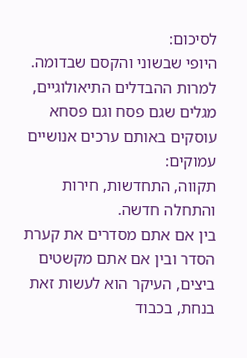לסיכום:
היופי שבשוני והקסם שבדומה.
למרות ההבדלים התיאולוגיים, מגלים שגם פסח וגם פסחא עוסקים באותם ערכים אנושיים עמוקים:
תקווה, התחדשות, חירות והתחלה חדשה.
בין אם אתם מסדרים את קערת הסדר ובין אם אתם מקשטים ביצים, העיקר הוא לעשות זאת בנחת, בכבוד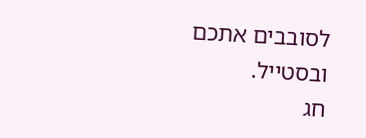לסובבים אתכם ובסטייל.
חג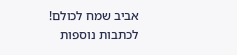אביב שמח לכולם!
לכתבות נוספות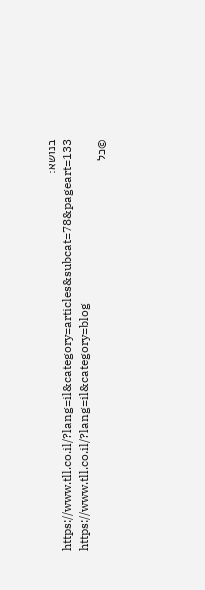בנושא: https://www.tll.co.il/?lang=il&category=articles&subcat=78&pageart=133
https://www.tll.co.il/?lang=il&category=blog
©כל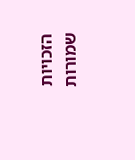הזכויות שמורות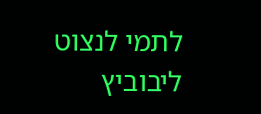לתמי לנצוט ליבוביץ